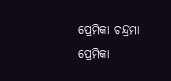ପ୍ରେମିକା ଚନ୍ଦ୍ରମା
ପ୍ରେମିକା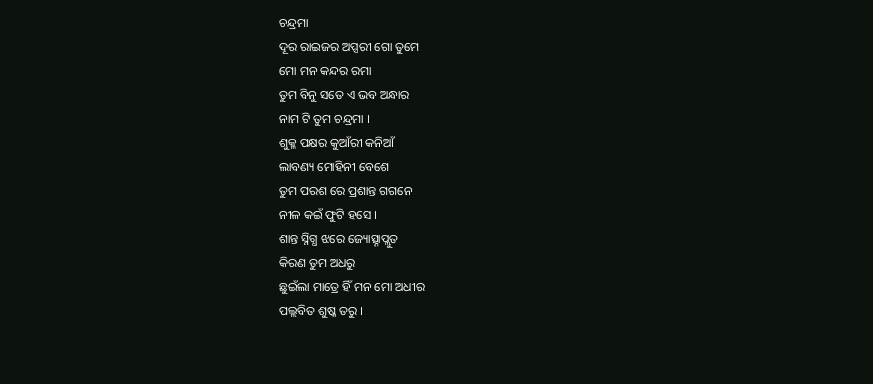ଚନ୍ଦ୍ରମା
ଦୂର ରାଇଜର ଅପ୍ସରୀ ଗୋ ତୁମେ
ମୋ ମନ କନ୍ଦର ରମା
ତୁମ ବିନୁ ସତେ ଏ ଭବ ଅନ୍ଧାର
ନାମ ଟି ତୁମ ଚନ୍ଦ୍ରମା ।
ଶୁକ୍ଳ ପକ୍ଷର କୁଆଁରୀ କନିଆଁ
ଲାବଣ୍ୟ ମୋହିନୀ ବେଶେ
ତୁମ ପରଶ ରେ ପ୍ରଶାନ୍ତ ଗଗନେ
ନୀଳ କଇଁ ଫୁଟି ହସେ ।
ଶାନ୍ତ ସ୍ନିଗ୍ଧ ଝରେ ଜ୍ୟୋତ୍ସ୍ନାପ୍ଲୁତ
କିରଣ ତୁମ ଅଧରୁ
ଛୁଇଁଲା ମାତ୍ରେ ହିଁ ମନ ମୋ ଅଧୀର
ପଲ୍ଲବିତ ଶୁଷ୍କ ତରୁ ।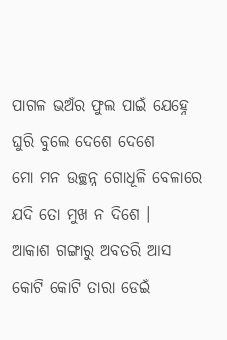ପାଗଳ ଭଅଁର ଫୁଲ ପାଇଁ ଯେହ୍ନେ
ଘୁରି ବୁଲେ ଦେଶେ ଦେଶେ
ମୋ ମନ ଉଚ୍ଛନ୍ନ ଗୋଧୂଳି ବେଳାରେ
ଯଦି ତୋ ମୁଖ ନ ଦିଶେ ।
ଆକାଶ ଗଙ୍ଗାରୁ ଅବତରି ଆସ
କୋଟି କୋଟି ତାରା ଡେଇଁ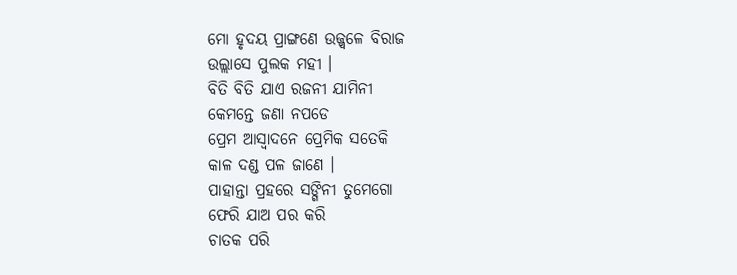ମୋ ହୃଦୟ ପ୍ରାଙ୍ଗଣେ ଉଜ୍ଜ୍ଵଳେ ବିରାଜ
ଉଲ୍ଲାସେ ପୁଲକ ମହୀ ।
ବିତି ବିତି ଯାଏ ରଜନୀ ଯାମିନୀ
କେମନ୍ତେ ଜଣା ନପଡେ
ପ୍ରେମ ଆସ୍ୱାଦନେ ପ୍ରେମିକ ସତେକି
କାଳ ଦଣ୍ଡ ପଳ ଜାଣେ ।
ପାହାନ୍ତା ପ୍ରହରେ ସଙ୍ଗିନୀ ତୁମେଗୋ
ଫେରି ଯାଅ ପର କରି
ଚାତକ ପରି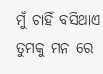ମୁଁ ଚାହିଁ ବସିଥାଏ
ତୁମକୁ ମନ ରେ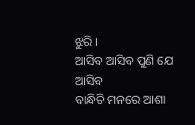ଝୁରି ।
ଆସିବ ଆସିବ ପୁଣି ଯେ ଆସିବ
ବାନ୍ଧିଚି ମନରେ ଆଶା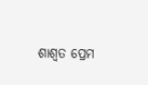ଶାଶ୍ୱତ ପ୍ରେମ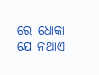ରେ ଧୋକା ଯେ ନଥାଏ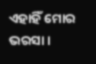ଏହାହିଁ ମୋର ଭରସା ।